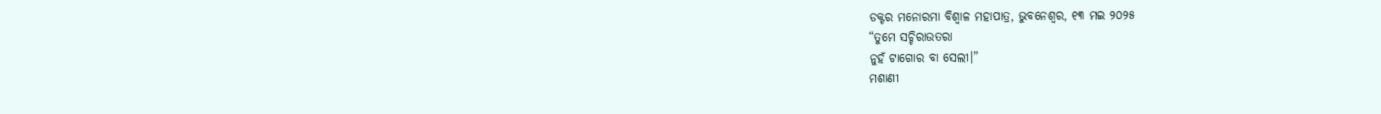ଡକ୍ଟର ମନୋରମା ବିଶ୍ୱାଳ ମହାପାତ୍ର, ଭୁବନେଶ୍ୱର, ୧୩ ମଇ ୨୦୨୫
“ତୁମେ ସଚ୍ଚିରାଉତରା
ନୁହଁ ଟାଗୋର ବା ସେଲୀ।”
ମଶାଣୀ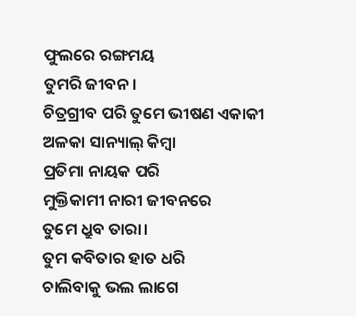ଫୁଲରେ ରଙ୍ଗମୟ
ତୁମରି ଜୀବନ।
ଚିତ୍ରଗ୍ରୀବ ପରି ତୁମେ ଭୀଷଣ ଏକାକୀ
ଅଳକା ସାନ୍ୟାଲ୍ କିମ୍ବା
ପ୍ରତିମା ନାୟକ ପରି
ମୁକ୍ତିକାମୀ ନାରୀ ଜୀବନରେ
ତୁମେ ଧ୍ରୁବ ତାରା।
ତୁମ କବିତାର ହାତ ଧରି
ଚାଲିବାକୁ ଭଲ ଲାଗେ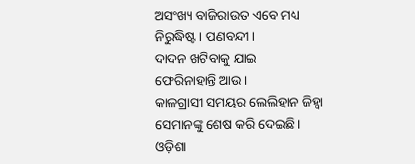ଅସଂଖ୍ୟ ବାଜିରାଉତ ଏବେ ମଧ୍ୟ
ନିରୁଦ୍ଧିଷ୍ଟ। ପଣବନ୍ଦୀ।
ଦାଦନ ଖଟିବାକୁ ଯାଇ
ଫେରିନାହାନ୍ତି ଆଉ।
କାଳଗ୍ରାସୀ ସମୟର ଲେଲିହାନ ଜିହ୍ୱା
ସେମାନଙ୍କୁ ଶେଷ କରି ଦେଇଛି।
ଓଡ଼ିଶା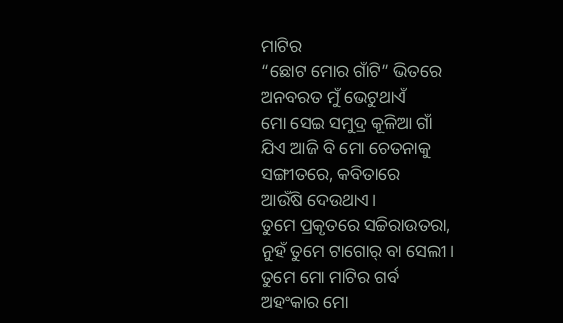ମାଟିର
“ଛୋଟ ମୋର ଗାଁଟି” ଭିତରେ
ଅନବରତ ମୁଁ ଭେଟୁଥାଏଁ
ମୋ ସେଇ ସମୁଦ୍ର କୂଳିଆ ଗାଁ
ଯିଏ ଆଜି ବି ମୋ ଚେତନାକୁ
ସଙ୍ଗୀତରେ, କବିତାରେ
ଆଉଁଷି ଦେଉଥାଏ।
ତୁମେ ପ୍ରକୃତରେ ସଚ୍ଚିରାଉତରା,
ନୁହଁ ତୁମେ ଟାଗୋର୍ ବା ସେଲୀ।
ତୁମେ ମୋ ମାଟିର ଗର୍ବ
ଅହଂକାର ମୋ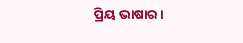ପ୍ରିୟ ଭାଷାର।